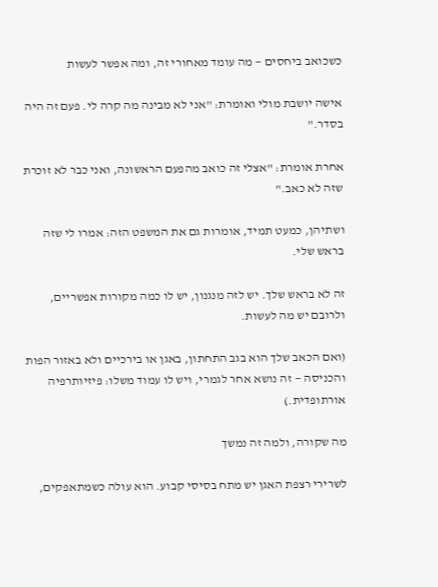כשכואב ביחסים — מה עומד מאחורי זה, ומה אפשר לעשות

אישה יושבת מולי ואומרת: "אני לא מבינה מה קרה לי. פעם זה היה בסדר."

אחרת אומרת: "אצלי זה כואב מהפעם הראשונה, ואני כבר לא זוכרת שזה לא כאב."

ושתיהן, כמעט תמיד, אומרות גם את המשפט הזה: אמרו לי שזה בראש שלי.

זה לא בראש שלך. יש לזה מנגנון, יש לו כמה מקורות אפשריים, ולרובם יש מה לעשות.

(ואם הכאב שלך הוא בגב התחתון, באגן או בירכיים ולא באזור הפות והכניסה — זה נושא אחר לגמרי, ויש לו עמוד משלו: פיזיותרפיה אורתופדית.)

מה שקורה, ולמה זה נמשך

לשרירי רצפת האגן יש מתח בסיסי קבוע. הוא עולה כשמתאפקים,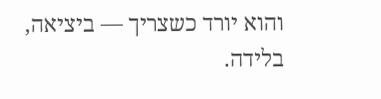והוא יורד כשצריך — ביציאה, בלידה.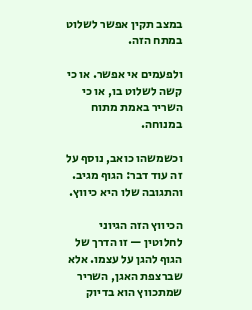במצב תקין אפשר לשלוט במתח הזה.

ולפעמים אי אפשר. או כי קשה לשלוט בו, או כי השריר באמת מתוח במנוחה.

וכשמשהו כואב, נוסף על זה עוד דבר: הגוף מגיב. והתגובה שלו היא כיווץ.

הכיווץ הזה הגיוני לחלוטין — זו הדרך של הגוף להגן על עצמו. אלא שברצפת האגן, השריר שמתכווץ הוא בדיוק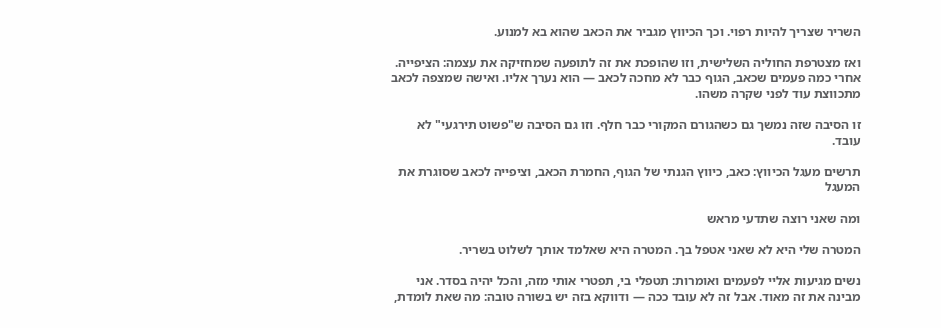השריר שצריך להיות רפוי. וכך הכיווץ מגביר את הכאב שהוא בא למנוע.

ואז מצטרפת החוליה השלישית, וזו שהופכת את זה לתופעה שמחזיקה את עצמה: הציפייה. אחרי כמה פעמים שכאב, הגוף כבר לא מחכה לכאב — הוא נערך אליו. ואישה שמצפה לכאב מתכווצת עוד לפני שקרה משהו.

זו הסיבה שזה נמשך גם כשהגורם המקורי כבר חלף. וזו גם הסיבה ש"פשוט תירגעי" לא עובד.

תרשים מעגל הכיווץ: כאב, כיווץ הגנתי של הגוף, החמרת הכאב, וציפייה לכאב שסוגרת את המעגל

ומה שאני רוצה שתדעי מראש

המטרה שלי היא לא שאני אטפל בך. המטרה היא שאלמד אותך לשלוט בשריר.

נשים מגיעות אליי לפעמים ואומרות: תטפלי בי, תפטרי אותי מזה, והכל יהיה בסדר. אני מבינה את זה מאוד. אבל זה לא עובד ככה — ודווקא בזה יש בשורה טובה: מה שאת לומדת,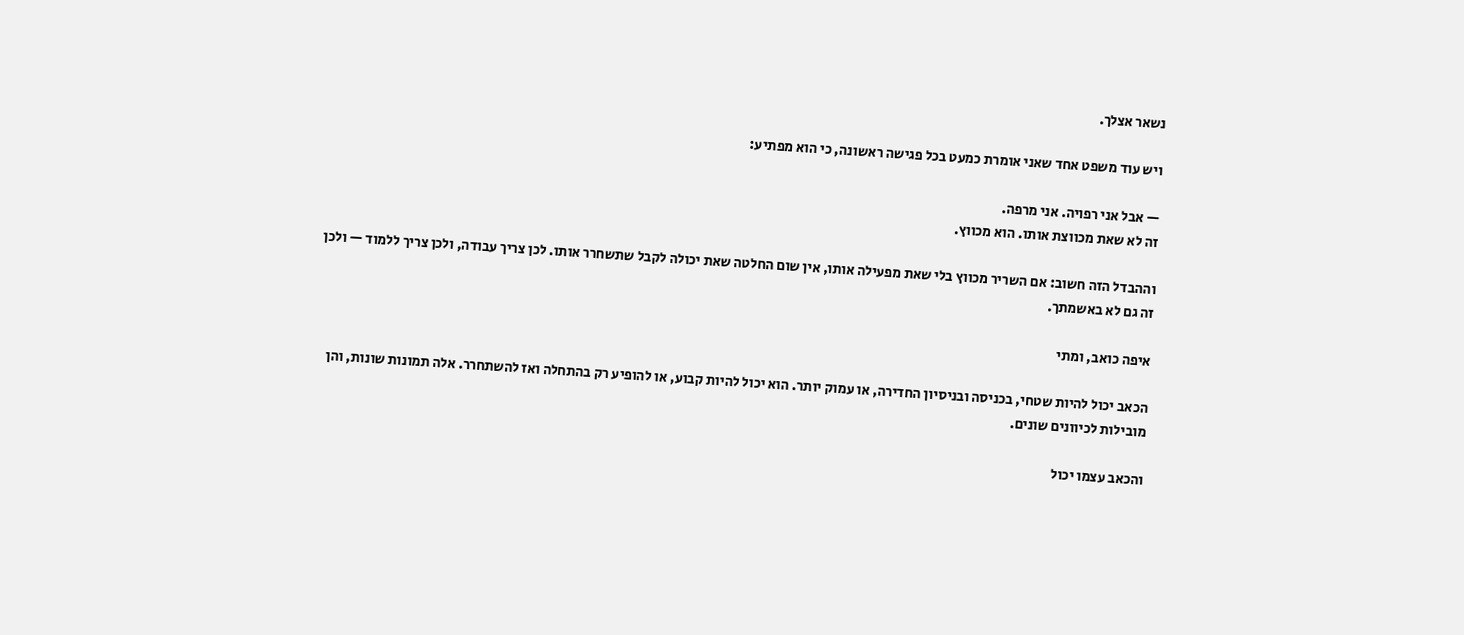נשאר אצלך.

ויש עוד משפט אחד שאני אומרת כמעט בכל פגישה ראשונה, כי הוא מפתיע:

— אבל אני רפויה. אני מרפה.
זה לא שאת מכווצת אותו. הוא מכווץ.

וההבדל הזה חשוב: אם השריר מכווץ בלי שאת מפעילה אותו, אין שום החלטה שאת יכולה לקבל שתשחרר אותו. לכן צריך עבודה, ולכן צריך ללמוד — ולכן זה גם לא באשמתך.

איפה כואב, ומתי

הכאב יכול להיות שטחי, בכניסה ובניסיון החדירה, או עמוק יותר. הוא יכול להיות קבוע, או להופיע רק בהתחלה ואז להשתחרר. אלה תמונות שונות, והן מובילות לכיוונים שונים.

והכאב עצמו יכול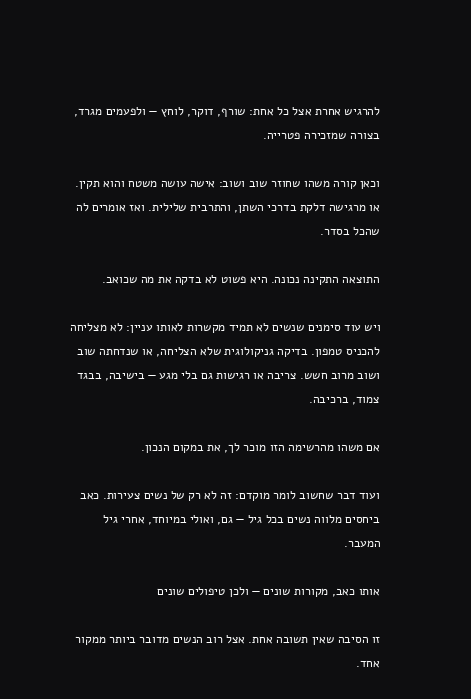להרגיש אחרת אצל כל אחת: שורף, דוקר, לוחץ — ולפעמים מגרד, בצורה שמזכירה פטרייה.

וכאן קורה משהו שחוזר שוב ושוב: אישה עושה משטח והוא תקין. או מרגישה דלקת בדרכי השתן, והתרבית שלילית. ואז אומרים לה שהכל בסדר.

התוצאה התקינה נכונה. היא פשוט לא בדקה את מה שכואב.

ויש עוד סימנים שנשים לא תמיד מקשרות לאותו עניין: לא מצליחה להכניס טמפון. בדיקה גניקולוגית שלא הצליחה, או שנדחתה שוב ושוב מרוב חשש. צריבה או רגישות גם בלי מגע — בישיבה, בבגד צמוד, ברכיבה.

אם משהו מהרשימה הזו מוכר לך, את במקום הנכון.

ועוד דבר שחשוב לומר מוקדם: זה לא רק של נשים צעירות. כאב ביחסים מלווה נשים בכל גיל — גם, ואולי במיוחד, אחרי גיל המעבר.

אותו כאב, מקורות שונים — ולכן טיפולים שונים

זו הסיבה שאין תשובה אחת. אצל רוב הנשים מדובר ביותר ממקור אחד.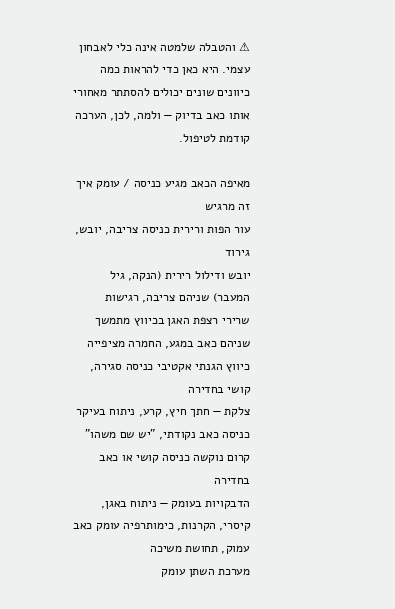⚠ והטבלה שלמטה אינה כלי לאבחון עצמי. היא כאן כדי להראות כמה כיוונים שונים יכולים להסתתר מאחורי אותו כאב בדיוק — ולמה, לכן, הערכה קודמת לטיפול.

מאיפה הכאב מגיע כניסה / עומק איך זה מרגיש
עור הפות ורירית כניסה צריבה, יובש, גירוד
יובש ודילול רירית (הנקה, גיל המעבר) שניהם צריבה, רגישות
שרירי רצפת האגן בכיווץ מתמשך שניהם כאב במגע, החמרה מציפייה
כיווץ הגנתי אקטיבי כניסה סגירה, קושי בחדירה
צלקת — חתך חיץ, קרע, ניתוח בעיקר כניסה כאב נקודתי, "יש שם משהו"
קרום נוקשה כניסה קושי או כאב בחדירה
הדבקויות בעומק — ניתוח באגן, קיסרי, הקרנות, כימותרפיה עומק כאב עמוק, תחושת משיכה
מערכת השתן עומק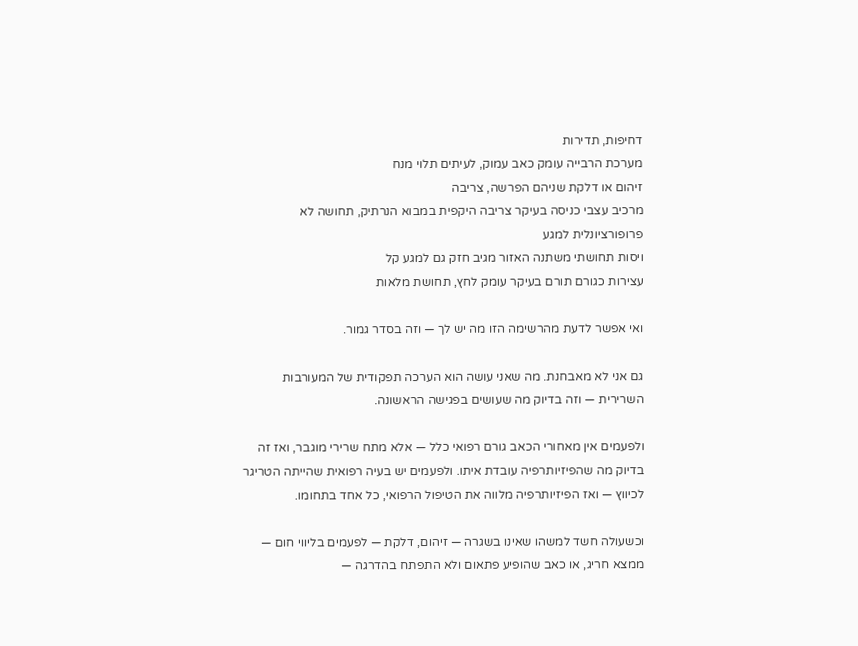דחיפות, תדירות
מערכת הרבייה עומק כאב עמוק, לעיתים תלוי מנח
זיהום או דלקת שניהם הפרשה, צריבה
מרכיב עצבי כניסה בעיקר צריבה היקפית במבוא הנרתיק, תחושה לא פרופורציונלית למגע
ויסות תחושתי משתנה האזור מגיב חזק גם למגע קל
עצירות כגורם תורם בעיקר עומק לחץ, תחושת מלאות

ואי אפשר לדעת מהרשימה הזו מה יש לך — וזה בסדר גמור.

גם אני לא מאבחנת. מה שאני עושה הוא הערכה תפקודית של המעורבות השרירית — וזה בדיוק מה שעושים בפגישה הראשונה.

ולפעמים אין מאחורי הכאב גורם רפואי כלל — אלא מתח שרירי מוגבר, ואז זה בדיוק מה שהפיזיותרפיה עובדת איתו. ולפעמים יש בעיה רפואית שהייתה הטריגר לכיווץ — ואז הפיזיותרפיה מלווה את הטיפול הרפואי, כל אחד בתחומו.

וכשעולה חשד למשהו שאינו בשגרה — זיהום, דלקת — לפעמים בליווי חום — ממצא חריג, או כאב שהופיע פתאום ולא התפתח בהדרגה —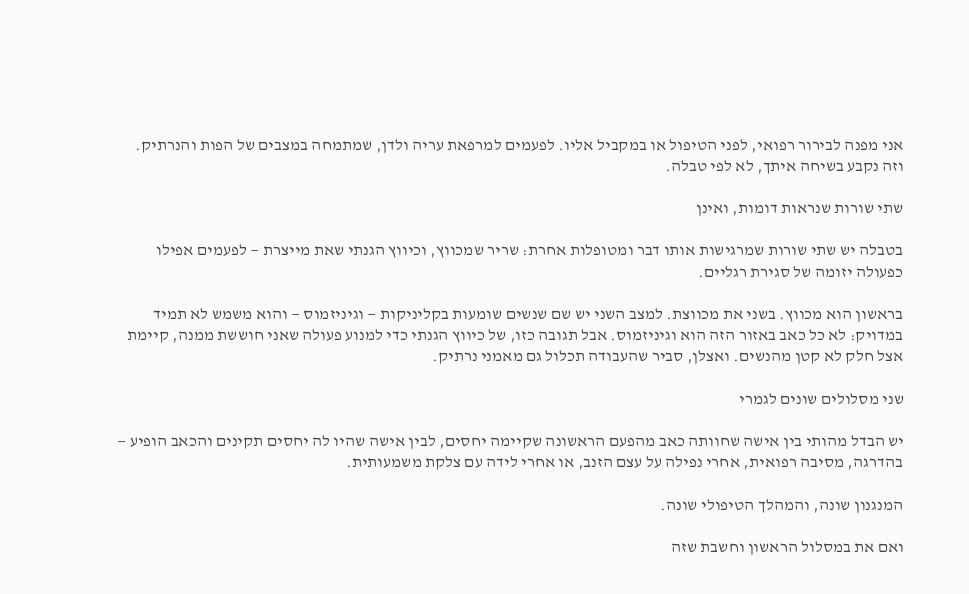אני מפנה לבירור רפואי, לפני הטיפול או במקביל אליו. לפעמים למרפאת עריה ולדן, שמתמחה במצבים של הפות והנרתיק. וזה נקבע בשיחה איתך, לא לפי טבלה.

שתי שורות שנראות דומות, ואינן

בטבלה יש שתי שורות שמרגישות אותו דבר ומטופלות אחרת: שריר שמכווץ, וכיווץ הגנתי שאת מייצרת — לפעמים אפילו כפעולה יזומה של סגירת רגליים.

בראשון הוא מכווץ. בשני את מכווצת. למצב השני יש שם שנשים שומעות בקליניקות — וגיניזמוס — והוא משמש לא תמיד במדויק: לא כל כאב באזור הזה הוא וגיניזמוס. אבל תגובה כזו, של כיווץ הגנתי כדי למנוע פעולה שאני חוששת ממנה, קיימת אצל חלק לא קטן מהנשים. ואצלן, סביר שהעבודה תכלול גם מאמני נרתיק.

שני מסלולים שונים לגמרי

יש הבדל מהותי בין אישה שחוותה כאב מהפעם הראשונה שקיימה יחסים, לבין אישה שהיו לה יחסים תקינים והכאב הופיע — בהדרגה, מסיבה רפואית, אחרי נפילה על עצם הזנב, או אחרי לידה עם צלקת משמעותית.

המנגנון שונה, והמהלך הטיפולי שונה.

ואם את במסלול הראשון וחשבת שזה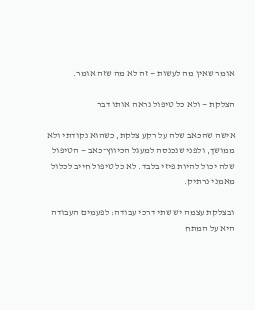אומר שאין מה לעשות — זה לא מה שזה אומר.

הצלקת — ולא כל טיפול נראה אותו דבר

אישה שהכאב שלה על רקע צלקת, כשהוא נקודתי ולא ממושך, ולפני שנכנסה למעגל הכיווץ־כאב — הטיפול שלה יכול להיות פיזי בלבד. לא כל טיפול חייב לכלול מאמני נרתיק.

ובצלקת עצמה יש שתי דרכי עבודה: לפעמים העבודה היא על המתח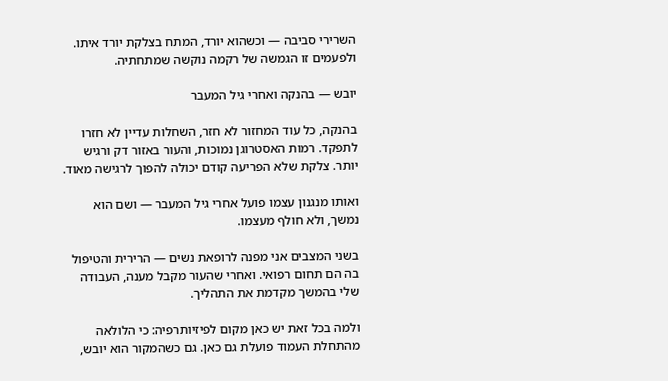השרירי סביבה — וכשהוא יורד, המתח בצלקת יורד איתו. ולפעמים זו הגמשה של רקמה נוקשה שמתחתיה.

יובש — בהנקה ואחרי גיל המעבר

בהנקה, כל עוד המחזור לא חזר, השחלות עדיין לא חזרו לתפקד. רמות האסטרוגן נמוכות, והעור באזור דק ורגיש יותר. צלקת שלא הפריעה קודם יכולה להפוך לרגישה מאוד.

ואותו מנגנון עצמו פועל אחרי גיל המעבר — ושם הוא נמשך, ולא חולף מעצמו.

בשני המצבים אני מפנה לרופאת נשים — הרירית והטיפול בה הם תחום רפואי. ואחרי שהעור מקבל מענה, העבודה שלי בהמשך מקדמת את התהליך.

ולמה בכל זאת יש כאן מקום לפיזיותרפיה: כי הלולאה מהתחלת העמוד פועלת גם כאן. גם כשהמקור הוא יובש,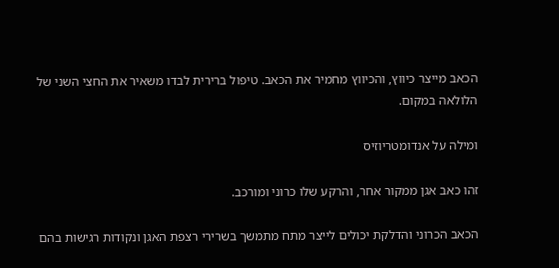הכאב מייצר כיווץ, והכיווץ מחמיר את הכאב. טיפול ברירית לבדו משאיר את החצי השני של הלולאה במקום.

ומילה על אנדומטריוזיס

זהו כאב אגן ממקור אחר, והרקע שלו כרוני ומורכב.

הכאב הכרוני והדלקת יכולים לייצר מתח מתמשך בשרירי רצפת האגן ונקודות רגישות בהם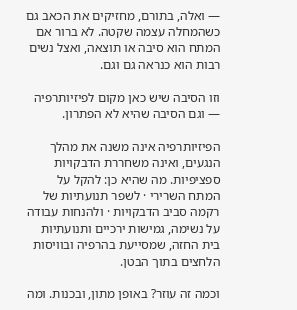— ואלה, בתורם, מחזיקים את הכאב גם כשהמחלה עצמה שקטה. לא ברור אם המתח הוא סיבה או תוצאה, ואצל נשים רבות הוא כנראה גם וגם.

וזו הסיבה שיש כאן מקום לפיזיותרפיה — וגם הסיבה שהיא לא הפתרון.

הפיזיותרפיה אינה משנה את מהלך הנגעים, ואינה משחררת הדבקויות ספציפיות. מה שהיא כן: להקל על המתח השרירי · לשפר תנועתיות של רקמה סביב הדבקויות · ולהנחות עבודה על נשימה, גמישות ירכיים ותנועתיות בית החזה, שמסייעת בהרפיה ובוויסות הלחצים בתוך הבטן.

וכמה זה עוזר? באופן מתון, ובכנות. ומה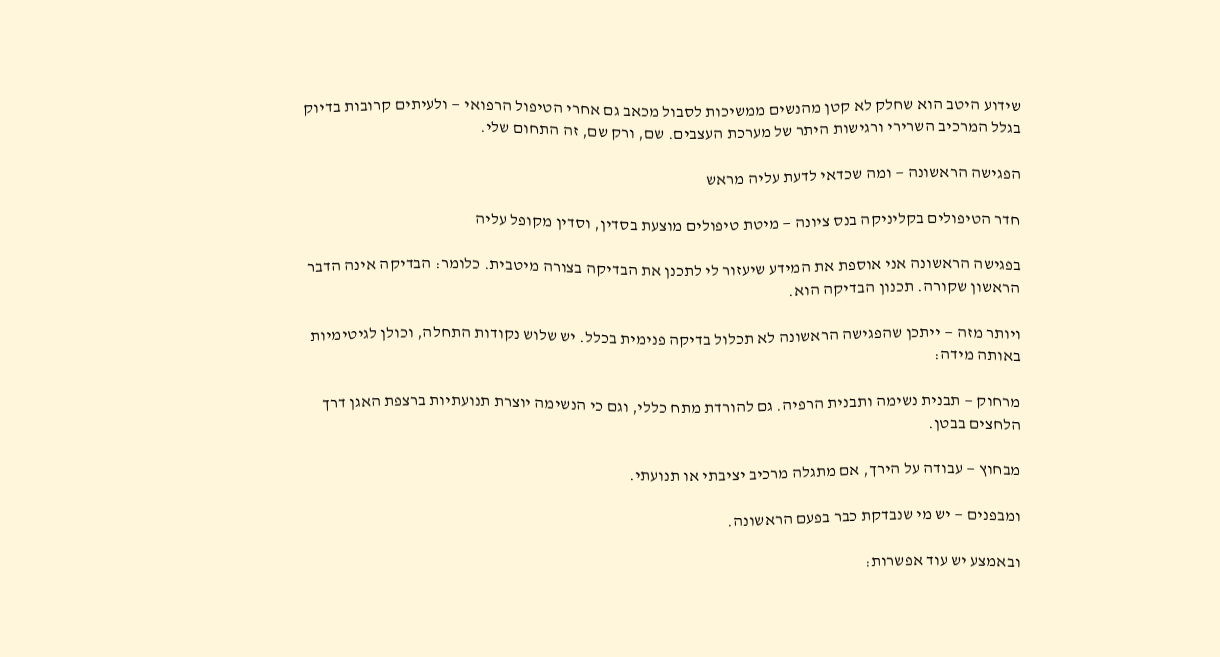שידוע היטב הוא שחלק לא קטן מהנשים ממשיכות לסבול מכאב גם אחרי הטיפול הרפואי — ולעיתים קרובות בדיוק בגלל המרכיב השרירי ורגישות היתר של מערכת העצבים. שם, ורק שם, זה התחום שלי.

הפגישה הראשונה — ומה שכדאי לדעת עליה מראש

חדר הטיפולים בקליניקה בנס ציונה — מיטת טיפולים מוצעת בסדין, וסדין מקופל עליה

בפגישה הראשונה אני אוספת את המידע שיעזור לי לתכנן את הבדיקה בצורה מיטבית. כלומר: הבדיקה אינה הדבר הראשון שקורה. תכנון הבדיקה הוא.

ויותר מזה — ייתכן שהפגישה הראשונה לא תכלול בדיקה פנימית בכלל. יש שלוש נקודות התחלה, וכולן לגיטימיות באותה מידה:

מרחוק — תבנית נשימה ותבנית הרפיה. גם להורדת מתח כללי, וגם כי הנשימה יוצרת תנועתיות ברצפת האגן דרך הלחצים בבטן.

מבחוץ — עבודה על הירך, אם מתגלה מרכיב יציבתי או תנועתי.

ומבפנים — יש מי שנבדקת כבר בפעם הראשונה.

ובאמצע יש עוד אפשרות: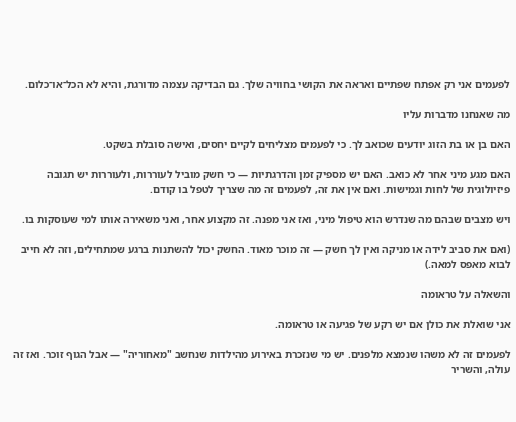לפעמים אני רק אפתח שפתיים ואראה את הקושי בחוויה שלך. גם הבדיקה עצמה מדורגת, והיא לא הכל־או־כלום.

מה שאנחנו מדברות עליו

האם בן או בת הזוג יודעים שכואב לך. כי לפעמים מצליחים לקיים יחסים, ואישה סובלת בשקט.

האם מגע מיני אחר לא כואב. האם יש מספיק זמן והדרגתיות — כי חשק מוביל לעוררות, ולעוררות יש תגובה פיזיולוגית של לחות וגמישות. ואם אין את זה, לפעמים זה מה שצריך לטפל בו קודם.

ויש מצבים שבהם מה שנדרש הוא טיפול מיני, ואז אני מפנה. זה מקצוע אחר, ואני משאירה אותו למי שעוסקות בו.

(ואם את סביב לידה או מניקה ואין לך חשק — זה מוכר מאוד. החשק יכול להשתנות ברגע שמתחילים, וזה לא חייב לבוא מאפס למאה.)

והשאלה על טראומה

אני שואלת את כולן אם יש רקע של פגיעה או טראומה.

לפעמים זה לא משהו שנמצא מלפנים. יש מי שנזכרת באירוע מהילדות שנחשב "מאחוריה" — אבל הגוף זוכר. ואז זה עולה, והשריר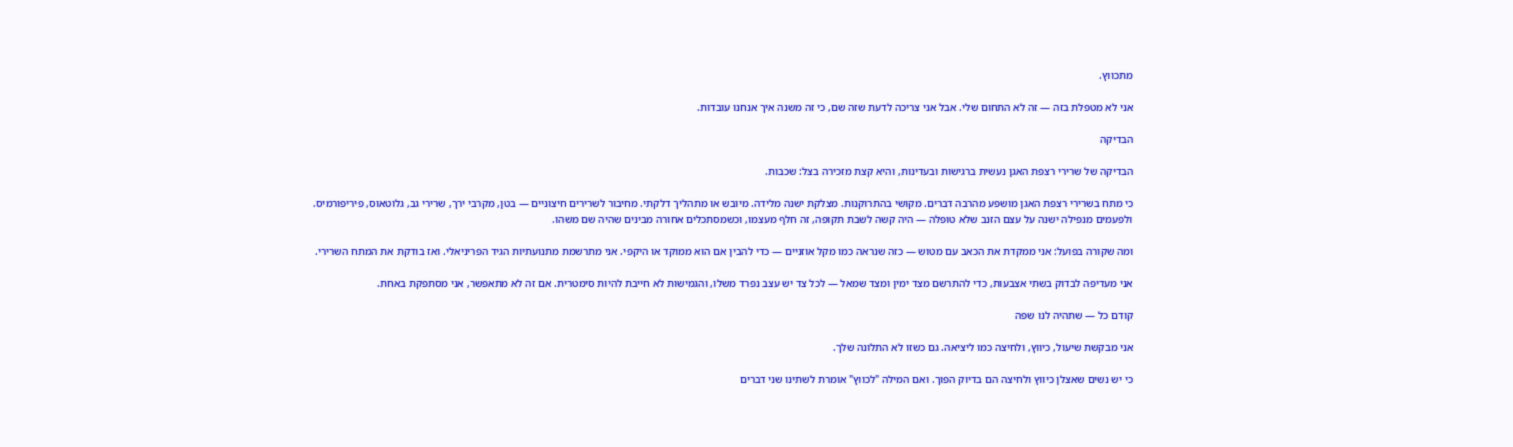מתכווץ.

אני לא מטפלת בזה — זה לא התחום שלי. אבל אני צריכה לדעת שזה שם, כי זה משנה איך אנחנו עובדות.

הבדיקה

הבדיקה של שרירי רצפת האגן נעשית ברגישות ובעדינות, והיא קצת מזכירה בצל: שכבות.

כי מתח בשרירי רצפת האגן מושפע מהרבה דברים. מקושי בהתרוקנות. מצלקת ישנה מלידה. מיובש או מתהליך דלקתי. מחיבור לשרירים חיצוניים — בטן, מקרבי ירך, שרירי גב, גלוטאוס, פיריפורמיס. ולפעמים מנפילה ישנה על עצם הזנב שלא טופלה — היה קשה לשבת תקופה, זה חלף מעצמו, וכשמסתכלים אחורה מבינים שהיה שם משהו.

ומה שקורה בפועל: אני ממקדת את הכאב עם מטוש — כזה שנראה כמו מקל אוזניים — כדי להבין אם הוא ממוקד או היקפי. אני מתרשמת מתנועתיות הגיד הפריניאלי. ואז בודקת את המתח השרירי.

אני מעדיפה לבדוק בשתי אצבעות, כדי להתרשם מצד ימין ומצד שמאל — לכל צד יש עצב נפרד משלו, והגמישות לא חייבת להיות סימטרית. אם זה לא מתאפשר, אני מסתפקת באחת.

קודם כל — שתהיה לנו שפה

אני מבקשת שיעול, כיווץ, ולחיצה כמו ליציאה. גם כשזו לא התלונה שלך.

כי יש נשים שאצלן כיווץ ולחיצה הם בדיוק הפוך. ואם המילה "לכווץ" אומרת לשתינו שני דברים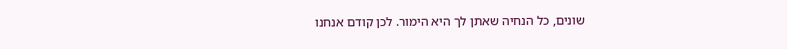שונים, כל הנחיה שאתן לך היא הימור. לכן קודם אנחנו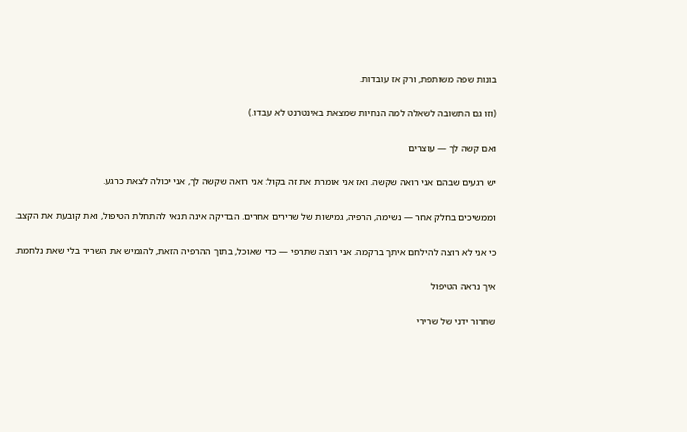בונות שפה משותפת, ורק אז עובדות.

(וזו גם התשובה לשאלה למה הנחיות שמצאת באינטרנט לא עבדו.)

ואם קשה לך — עוצרים

יש רגעים שבהם אני רואה שקשה. ואז אני אומרת את זה בקול: אני רואה שקשה לך, אני יכולה לצאת כרגע.

וממשיכים בחלק אחר — נשימה, הרפיה, גמישות של שרירים אחרים. הבדיקה אינה תנאי להתחלת הטיפול, ואת קובעת את הקצב.

כי אני לא רוצה להילחם איתך ברקמה. אני רוצה שתרפי — כדי שאוכל, בתוך ההרפיה הזאת, להגמיש את השריר בלי שאת נלחמת.

איך נראה הטיפול

שחרור ידני של שרירי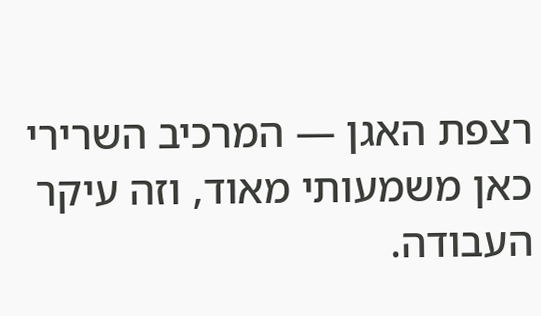רצפת האגן — המרכיב השרירי כאן משמעותי מאוד, וזה עיקר העבודה.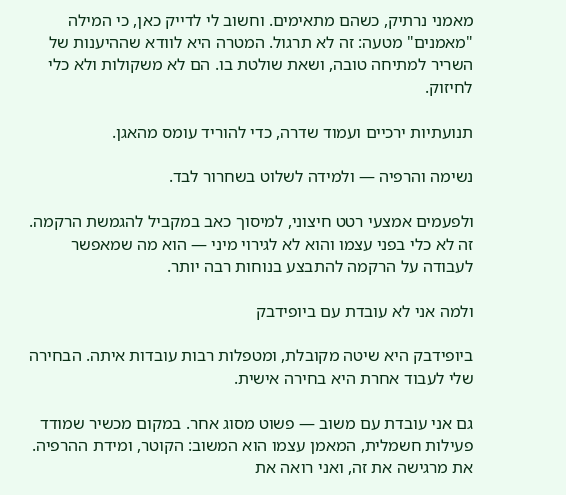מאמני נרתיק, כשהם מתאימים. וחשוב לי לדייק כאן, כי המילה "מאמנים" מטעה: זה לא תרגול. המטרה היא לוודא שההיענות של השריר למתיחה טובה, ושאת שולטת בו. הם לא משקולות ולא כלי לחיזוק.

תנועתיות ירכיים ועמוד שדרה, כדי להוריד עומס מהאגן.

נשימה והרפיה — ולמידה לשלוט בשחרור לבד.

ולפעמים אמצעי רטט חיצוני, למיסוך כאב במקביל להגמשת הרקמה. זה לא כלי בפני עצמו והוא לא לגירוי מיני — הוא מה שמאפשר לעבודה על הרקמה להתבצע בנוחות רבה יותר.

ולמה אני לא עובדת עם ביופידבק

ביופידבק היא שיטה מקובלת, ומטפלות רבות עובדות איתה. הבחירה שלי לעבוד אחרת היא בחירה אישית.

גם אני עובדת עם משוב — פשוט מסוג אחר. במקום מכשיר שמודד פעילות חשמלית, המאמן עצמו הוא המשוב: הקוטר, ומידת ההרפיה. את מרגישה את זה, ואני רואה את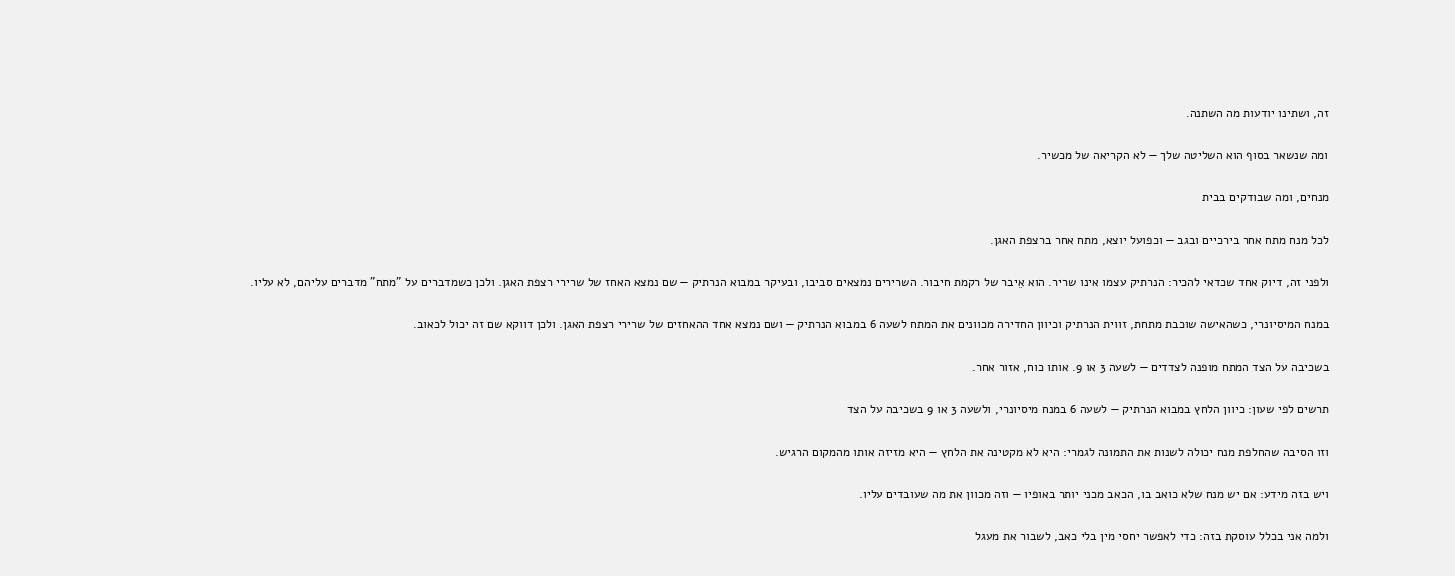זה, ושתינו יודעות מה השתנה.

ומה שנשאר בסוף הוא השליטה שלך — לא הקריאה של מכשיר.

מנחים, ומה שבודקים בבית

לכל מנח מתח אחר בירכיים ובגב — וכפועל יוצא, מתח אחר ברצפת האגן.

ולפני זה, דיוק אחד שכדאי להכיר: הנרתיק עצמו אינו שריר. הוא אֵיבר של רקמת חיבור. השרירים נמצאים סביבו, ובעיקר במבוא הנרתיק — שם נמצא האחז של שרירי רצפת האגן. ולכן כשמדברים על "מתח" מדברים עליהם, לא עליו.

במנח המיסיונרי, כשהאישה שוכבת מתחת, זווית הנרתיק וכיוון החדירה מכוונים את המתח לשעה 6 במבוא הנרתיק — ושם נמצא אחד ההאחזים של שרירי רצפת האגן. ולכן דווקא שם זה יכול לכאוב.

בשכיבה על הצד המתח מופנה לצדדים — לשעה 3 או 9. אותו כוח, אזור אחר.

תרשים לפי שעון: כיוון הלחץ במבוא הנרתיק — לשעה 6 במנח מיסיונרי, ולשעה 3 או 9 בשכיבה על הצד

וזו הסיבה שהחלפת מנח יכולה לשנות את התמונה לגמרי: היא לא מקטינה את הלחץ — היא מזיזה אותו מהמקום הרגיש.

ויש בזה מידע: אם יש מנח שלא כואב בו, הכאב מכני יותר באופיו — וזה מכוון את מה שעובדים עליו.

ולמה אני בכלל עוסקת בזה: כדי לאפשר יחסי מין בלי כאב, לשבור את מעגל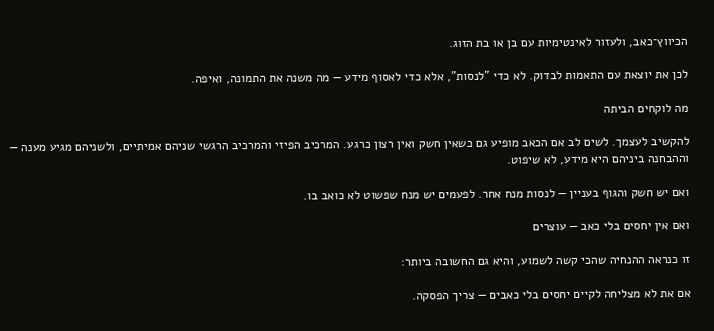הכיווץ־כאב, ולעזור לאינטימיות עם בן או בת הזוג.

לכן את יוצאת עם התאמות לבדוק. לא כדי "לנסות", אלא כדי לאסוף מידע — מה משנה את התמונה, ואיפה.

מה לוקחים הביתה

להקשיב לעצמך. לשים לב אם הכאב מופיע גם כשאין חשק ואין רצון כרגע. המרכיב הפיזי והמרכיב הרגשי שניהם אמיתיים, ולשניהם מגיע מענה — וההבחנה ביניהם היא מידע, לא שיפוט.

ואם יש חשק והגוף בעניין — לנסות מנח אחר. לפעמים יש מנח שפשוט לא כואב בו.

ואם אין יחסים בלי כאב — עוצרים

זו כנראה ההנחיה שהכי קשה לשמוע, והיא גם החשובה ביותר:

אם את לא מצליחה לקיים יחסים בלי כאבים — צריך הפסקה.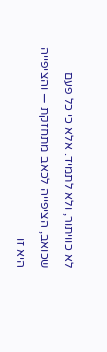לא כוויתור, ולא לתמיד. אלא כי כל פעם שכואב, הציפייה לכאב מתחזקת — והציפייה היא זו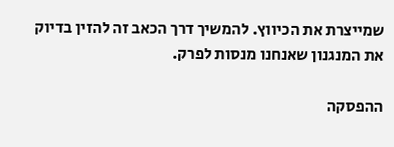שמייצרת את הכיווץ. להמשיך דרך הכאב זה להזין בדיוק את המנגנון שאנחנו מנסות לפרק.

ההפסקה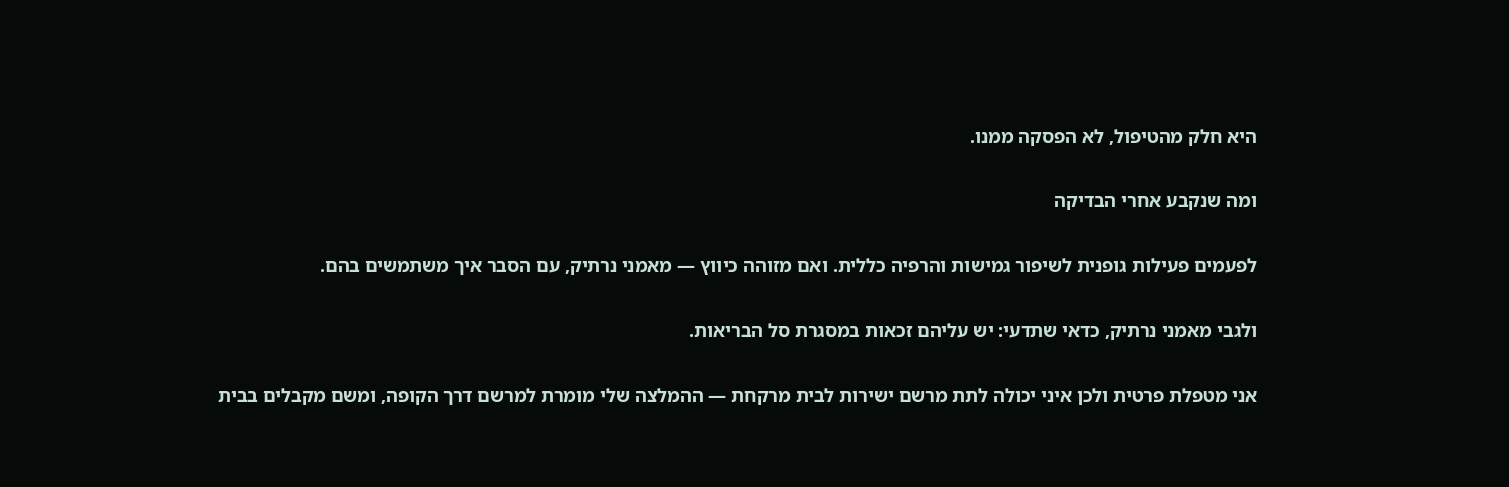היא חלק מהטיפול, לא הפסקה ממנו.

ומה שנקבע אחרי הבדיקה

לפעמים פעילות גופנית לשיפור גמישות והרפיה כללית. ואם מזוהה כיווץ — מאמני נרתיק, עם הסבר איך משתמשים בהם.

ולגבי מאמני נרתיק, כדאי שתדעי: יש עליהם זכאות במסגרת סל הבריאות.

אני מטפלת פרטית ולכן איני יכולה לתת מרשם ישירות לבית מרקחת — ההמלצה שלי מומרת למרשם דרך הקופה, ומשם מקבלים בבית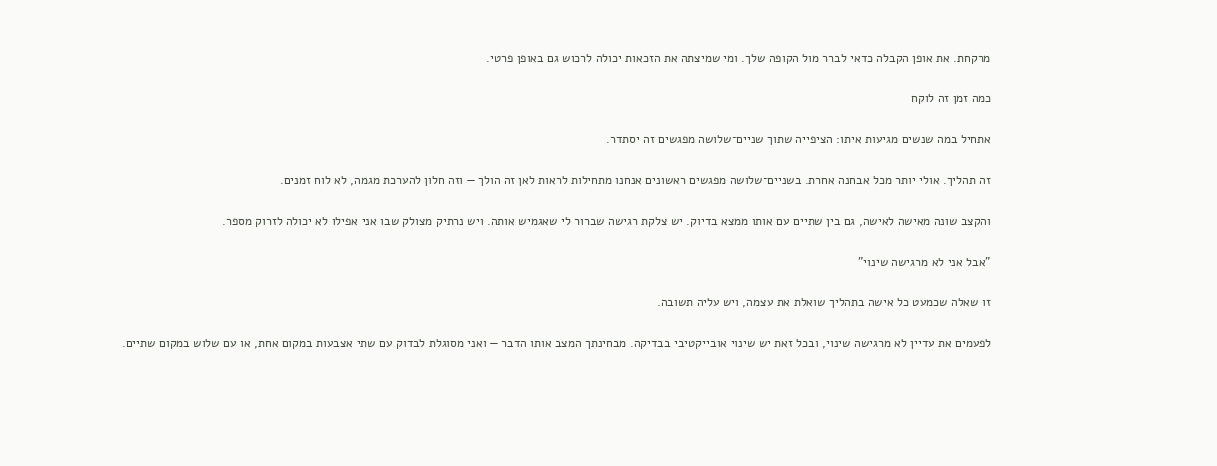מרקחת. את אופן הקבלה כדאי לברר מול הקופה שלך. ומי שמיצתה את הזכאות יכולה לרכוש גם באופן פרטי.

כמה זמן זה לוקח

אתחיל במה שנשים מגיעות איתו: הציפייה שתוך שניים־שלושה מפגשים זה יסתדר.

זה תהליך. אולי יותר מכל אבחנה אחרת. בשניים־שלושה מפגשים ראשונים אנחנו מתחילות לראות לאן זה הולך — וזה חלון להערכת מגמה, לא לוח זמנים.

והקצב שונה מאישה לאישה, גם בין שתיים עם אותו ממצא בדיוק. יש צלקת רגישה שברור לי שאגמיש אותה. ויש נרתיק מצולק שבו אני אפילו לא יכולה לזרוק מספר.

"אבל אני לא מרגישה שינוי"

זו שאלה שכמעט כל אישה בתהליך שואלת את עצמה, ויש עליה תשובה.

לפעמים את עדיין לא מרגישה שינוי, ובכל זאת יש שינוי אובייקטיבי בבדיקה. מבחינתך המצב אותו הדבר — ואני מסוגלת לבדוק עם שתי אצבעות במקום אחת, או עם שלוש במקום שתיים.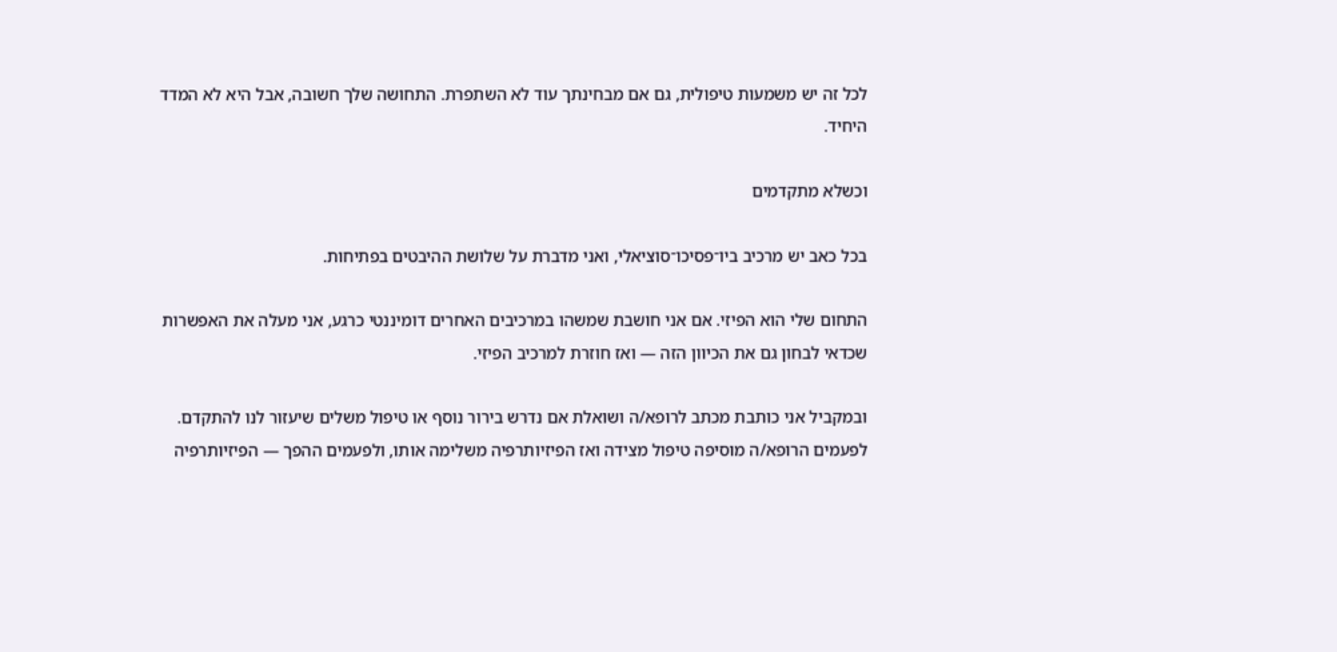לכל זה יש משמעות טיפולית, גם אם מבחינתך עוד לא השתפרת. התחושה שלך חשובה, אבל היא לא המדד היחיד.

וכשלא מתקדמים

בכל כאב יש מרכיב ביו־פסיכו־סוציאלי, ואני מדברת על שלושת ההיבטים בפתיחות.

התחום שלי הוא הפיזי. אם אני חושבת שמשהו במרכיבים האחרים דומיננטי כרגע, אני מעלה את האפשרות שכדאי לבחון גם את הכיוון הזה — ואז חוזרת למרכיב הפיזי.

ובמקביל אני כותבת מכתב לרופא/ה ושואלת אם נדרש בירור נוסף או טיפול משלים שיעזור לנו להתקדם. לפעמים הרופא/ה מוסיפה טיפול מצידה ואז הפיזיותרפיה משלימה אותו, ולפעמים ההפך — הפיזיותרפיה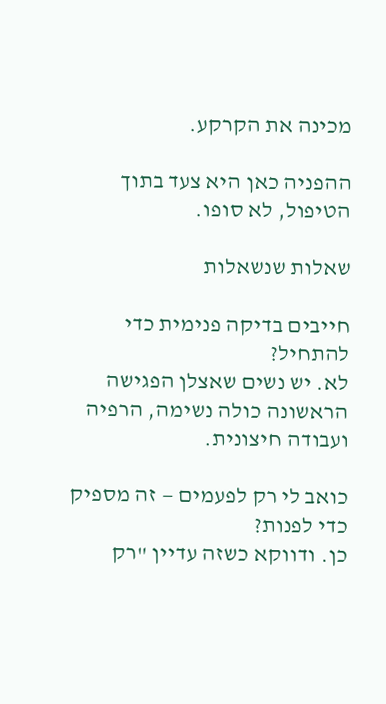מכינה את הקרקע.

ההפניה כאן היא צעד בתוך הטיפול, לא סופו.

שאלות שנשאלות

חייבים בדיקה פנימית כדי להתחיל?
לא. יש נשים שאצלן הפגישה הראשונה כולה נשימה, הרפיה ועבודה חיצונית.

כואב לי רק לפעמים — זה מספיק כדי לפנות?
כן. ודווקא כשזה עדיין "רק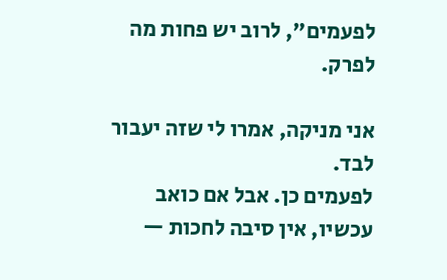לפעמים", לרוב יש פחות מה לפרק.

אני מניקה, אמרו לי שזה יעבור לבד.
לפעמים כן. אבל אם כואב עכשיו, אין סיבה לחכות —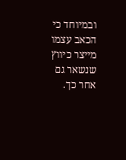ובמיוחד כי הכאב עצמו מייצר כיווץ שנשאר גם אחר כך.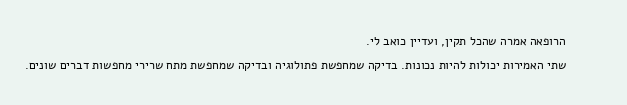הרופאה אמרה שהכל תקין, ועדיין כואב לי.
שתי האמירות יכולות להיות נכונות. בדיקה שמחפשת פתולוגיה ובדיקה שמחפשת מתח שרירי מחפשות דברים שונים.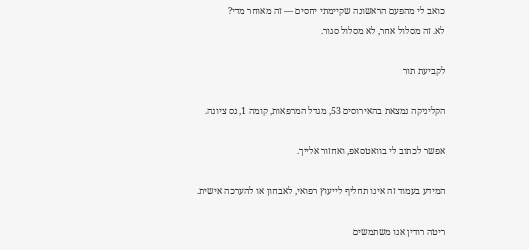כואב לי מהפעם הראשונה שקיימתי יחסים — זה מאוחר מדי?
לא. זה מסלול אחר, לא מסלול סגור.

לקביעת תור

הקליניקה נמצאת בהאירוסים 53, מגדל המרפאות, קומה 1, נס ציונה.

אפשר לכתוב לי בוואטסאפ, ואחזור אלייך.

המידע בעמוד זה אינו תחליף לייעוץ רפואי, לאבחון או להערכה אישית.

ריטה רודין אנו משתמשים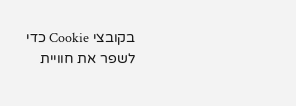בקובצי Cookie כדי לשפר את חוויית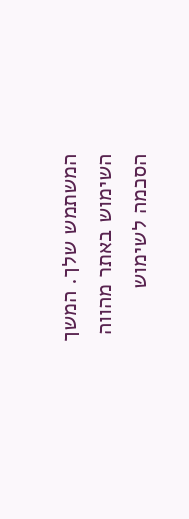המשתמש שלך. המשך השימוש באתר מהווה הסכמה לשימוש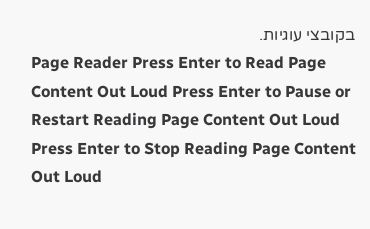בקובצי עוגיות.
Page Reader Press Enter to Read Page Content Out Loud Press Enter to Pause or Restart Reading Page Content Out Loud Press Enter to Stop Reading Page Content Out Loud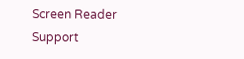Screen Reader Support